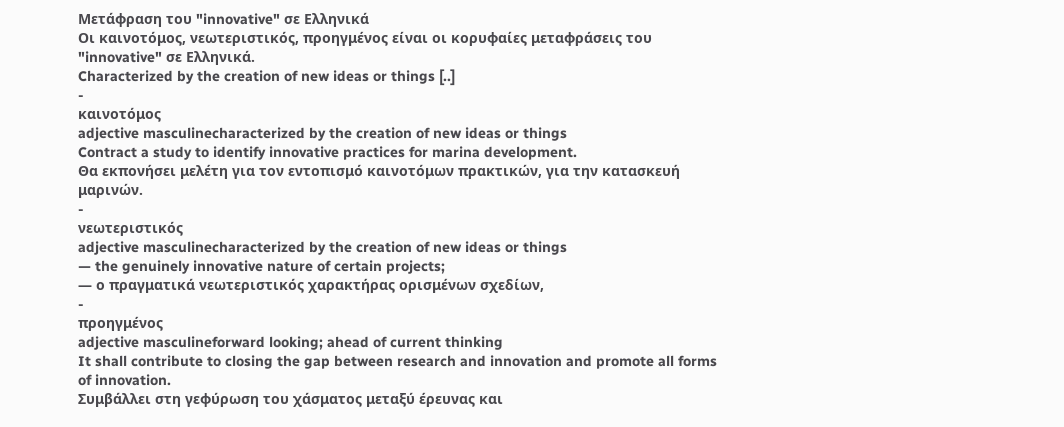Μετάφραση του "innovative" σε Ελληνικά
Οι καινοτόμος, νεωτεριστικός, προηγμένος είναι οι κορυφαίες μεταφράσεις του "innovative" σε Ελληνικά.
Characterized by the creation of new ideas or things [..]
-
καινοτόμος
adjective masculinecharacterized by the creation of new ideas or things
Contract a study to identify innovative practices for marina development.
Θα εκπονήσει μελέτη για τον εντοπισμό καινοτόμων πρακτικών, για την κατασκευή μαρινών.
-
νεωτεριστικός
adjective masculinecharacterized by the creation of new ideas or things
— the genuinely innovative nature of certain projects;
— ο πραγματικά νεωτεριστικός χαρακτήρας ορισμένων σχεδίων,
-
προηγμένος
adjective masculineforward looking; ahead of current thinking
It shall contribute to closing the gap between research and innovation and promote all forms of innovation.
Συμβάλλει στη γεφύρωση του χάσματος μεταξύ έρευνας και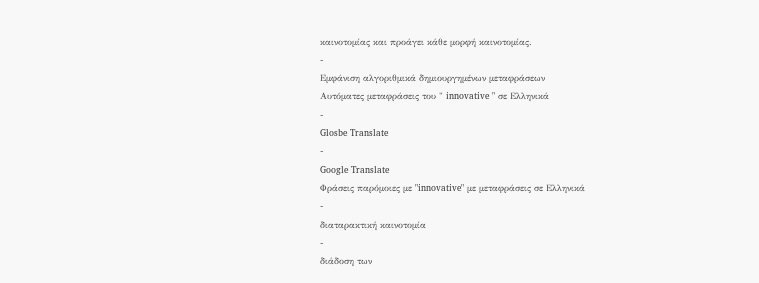καινοτομίας και προάγει κάθε μορφή καινοτομίας.
-
Εμφάνιση αλγοριθμικά δημιουργημένων μεταφράσεων
Αυτόματες μεταφράσεις του " innovative " σε Ελληνικά
-
Glosbe Translate
-
Google Translate
Φράσεις παρόμοιες με "innovative" με μεταφράσεις σε Ελληνικά
-
διαταρακτική καινοτομία
-
διάδοση των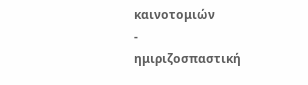καινοτομιών
-
ημιριζοσπαστική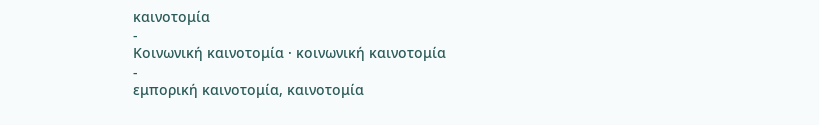καινοτομία
-
Κοινωνική καινοτομία · κοινωνική καινοτομία
-
εμπορική καινοτομία, καινοτομία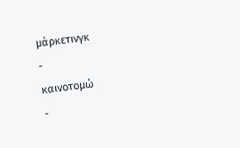μάρκετινγκ
-
καινοτομώ
-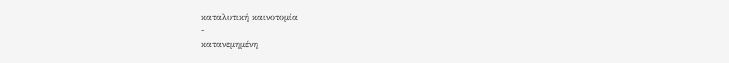καταλυτική καινοτομία
-
κατανεμημένη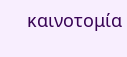καινοτομία